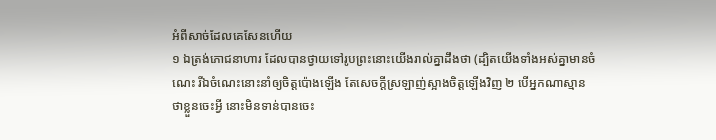អំពីសាច់ដែលគេសែនហើយ
១ ឯត្រង់ភោជនាហារ ដែលបានថ្វាយទៅរូបព្រះនោះយើងរាល់គ្នាដឹងថា (ដ្បិតយើងទាំងអស់គ្នាមានចំណេះ រីឯចំណេះនោះនាំឲ្យចិត្តប៉ោងឡើង តែសេចក្តីស្រឡាញ់ស្អាងចិត្តឡើងវិញ ២ បើអ្នកណាស្មានថាខ្លួនចេះអ្វី នោះមិនទាន់បានចេះ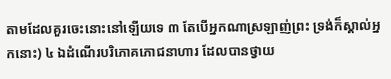តាមដែលគួរចេះនោះនៅឡើយទេ ៣ តែបើអ្នកណាស្រឡាញ់ព្រះ ទ្រង់ក៏ស្គាល់អ្នកនោះ) ៤ ឯដំណើរបរិភោគភោជនាហារ ដែលបានថ្វាយ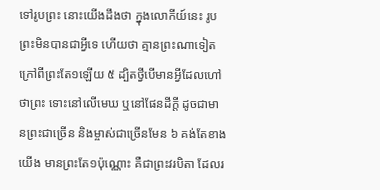ទៅរូបព្រះ នោះយើងដឹងថា ក្នុងលោកីយ៍នេះ រូបព្រះមិនបានជាអ្វីទេ ហើយថា គ្មានព្រះណាទៀត ក្រៅពីព្រះតែ១ឡើយ ៥ ដ្បិតថ្វីបើមានអ្វីដែលហៅថាព្រះ ទោះនៅលើមេឃ ឬនៅផែនដីក្តី ដូចជាមានព្រះជាច្រើន និងម្ចាស់ជាច្រើនមែន ៦ គង់តែខាងយើង មានព្រះតែ១ប៉ុណ្ណោះ គឺជាព្រះវរបិតា ដែលរ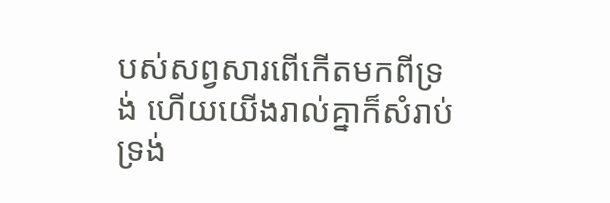បស់សព្វសារពើកើតមកពីទ្រង់ ហើយយើងរាល់គ្នាក៏សំរាប់ទ្រង់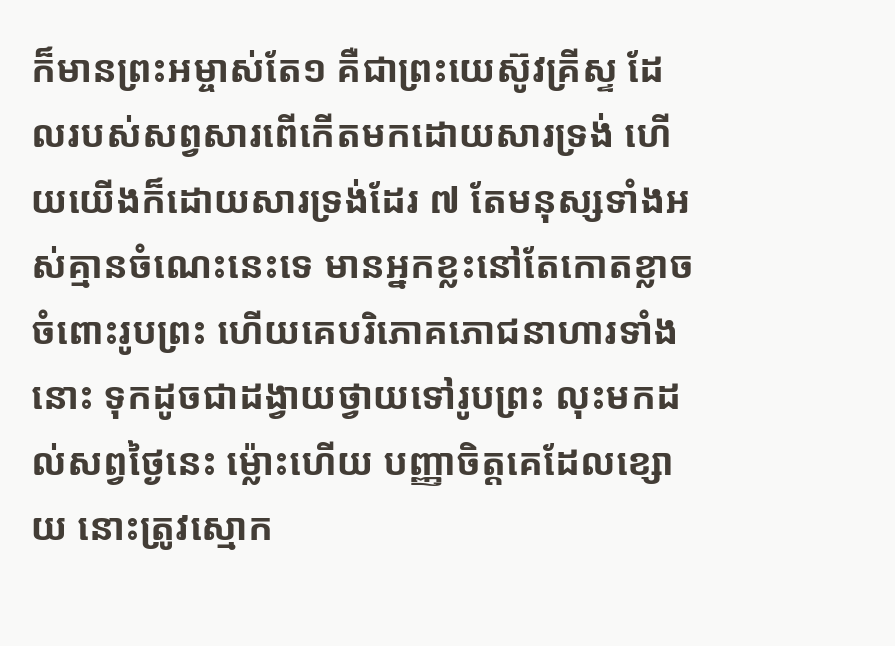ក៏មានព្រះអម្ចាស់តែ១ គឺជាព្រះយេស៊ូវគ្រីស្ទ ដែលរបស់សព្វសារពើកើតមកដោយសារទ្រង់ ហើយយើងក៏ដោយសារទ្រង់ដែរ ៧ តែមនុស្សទាំងអស់គ្មានចំណេះនេះទេ មានអ្នកខ្លះនៅតែកោតខ្លាចចំពោះរូបព្រះ ហើយគេបរិភោគភោជនាហារទាំងនោះ ទុកដូចជាដង្វាយថ្វាយទៅរូបព្រះ លុះមកដល់សព្វថ្ងៃនេះ ម៉្លោះហើយ បញ្ញាចិត្តគេដែលខ្សោយ នោះត្រូវស្មោក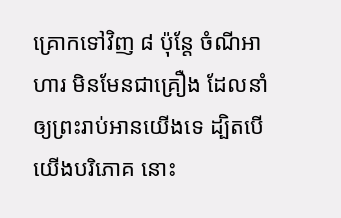គ្រោកទៅវិញ ៨ ប៉ុន្តែ ចំណីអាហារ មិនមែនជាគ្រឿង ដែលនាំឲ្យព្រះរាប់អានយើងទេ ដ្បិតបើយើងបរិភោគ នោះ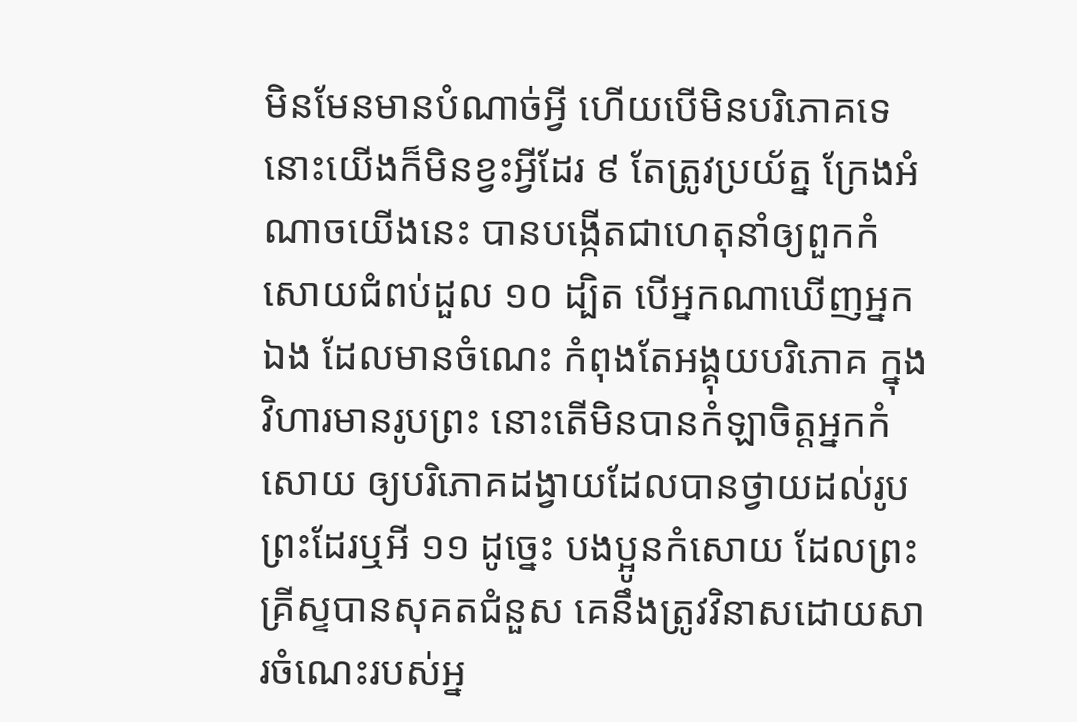មិនមែនមានបំណាច់អ្វី ហើយបើមិនបរិភោគទេ នោះយើងក៏មិនខ្វះអ្វីដែរ ៩ តែត្រូវប្រយ័ត្ន ក្រែងអំណាចយើងនេះ បានបង្កើតជាហេតុនាំឲ្យពួកកំសោយជំពប់ដួល ១០ ដ្បិត បើអ្នកណាឃើញអ្នកឯង ដែលមានចំណេះ កំពុងតែអង្គុយបរិភោគ ក្នុងវិហារមានរូបព្រះ នោះតើមិនបានកំឡាចិត្តអ្នកកំសោយ ឲ្យបរិភោគដង្វាយដែលបានថ្វាយដល់រូបព្រះដែរឬអី ១១ ដូច្នេះ បងប្អូនកំសោយ ដែលព្រះគ្រីស្ទបានសុគតជំនួស គេនឹងត្រូវវិនាសដោយសារចំណេះរបស់អ្ន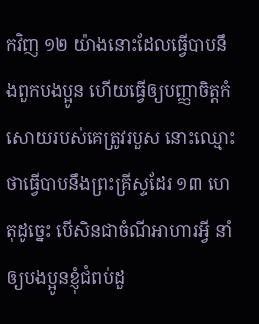កវិញ ១២ យ៉ាងនោះដែលធ្វើបាបនឹងពួកបងប្អូន ហើយធ្វើឲ្យបញ្ញាចិត្តកំសោយរបស់គេត្រូវរបួស នោះឈ្មោះថាធ្វើបាបនឹងព្រះគ្រីស្ទដែរ ១៣ ហេតុដូច្នេះ បើសិនជាចំណីអាហារអ្វី នាំឲ្យបងប្អូនខ្ញុំជំពប់ដួ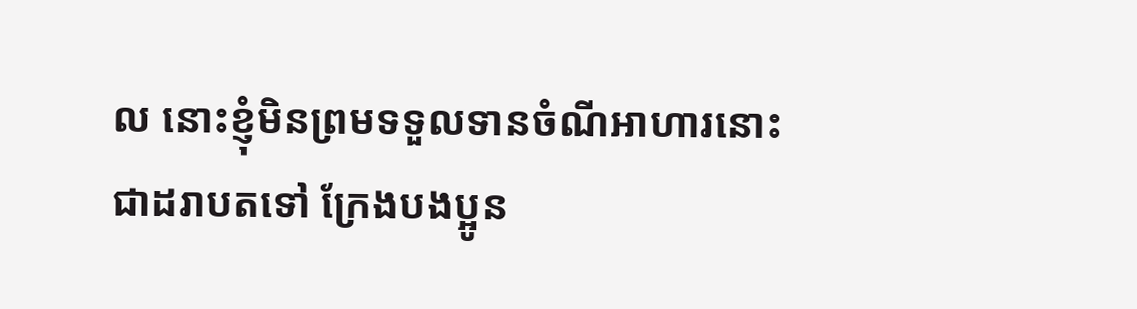ល នោះខ្ញុំមិនព្រមទទួលទានចំណីអាហារនោះជាដរាបតទៅ ក្រែងបងប្អូន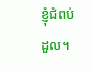ខ្ញុំជំពប់ដួល។